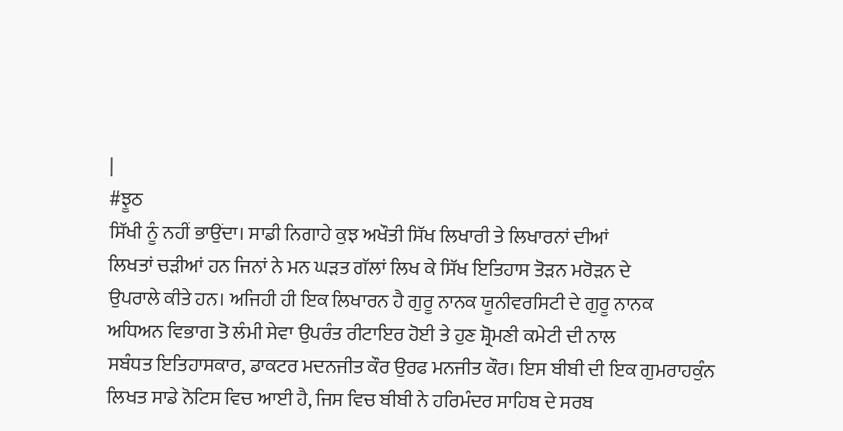|
#ਝੂਠ
ਸਿੱਖੀ ਨੂੰ ਨਹੀਂ ਭਾਉਂਦਾ। ਸਾਡੀ ਨਿਗਾਹੇ ਕੁਝ ਅਖੌਤੀ ਸਿੱਖ ਲਿਖਾਰੀ ਤੇ ਲਿਖਾਰਨਾਂ ਦੀਆਂ
ਲਿਖਤਾਂ ਚੜੀਆਂ ਹਨ ਜਿਨਾਂ ਨੇ ਮਨ ਘੜਤ ਗੱਲਾਂ ਲਿਖ ਕੇ ਸਿੱਖ ਇਤਿਹਾਸ ਤੋੜਨ ਮਰੋੜਨ ਦੇ
ਉਪਰਾਲੇ ਕੀਤੇ ਹਨ। ਅਜਿਹੀ ਹੀ ਇਕ ਲਿਖਾਰਨ ਹੈ ਗੁਰੂ ਨਾਨਕ ਯੂਨੀਵਰਸਿਟੀ ਦੇ ਗੁਰੂ ਨਾਨਕ
ਅਧਿਅਨ ਵਿਭਾਗ ਤੋ ਲੰਮੀ ਸੇਵਾ ਉਪਰੰਤ ਰੀਟਾਇਰ ਹੋਈ ਤੇ ਹੁਣ ਸ਼੍ਰੋਮਣੀ ਕਮੇਟੀ ਦੀ ਨਾਲ
ਸਬੰਧਤ ਇਤਿਹਾਸਕਾਰ, ਡਾਕਟਰ ਮਦਨਜੀਤ ਕੌਰ ਉਰਫ ਮਨਜੀਤ ਕੌਰ। ਇਸ ਬੀਬੀ ਦੀ ਇਕ ਗੁਮਰਾਹਕੁੰਨ
ਲਿਖਤ ਸਾਡੇ ਨੋਟਿਸ ਵਿਚ ਆਈ ਹੈ, ਜਿਸ ਵਿਚ ਬੀਬੀ ਨੇ ਹਰਿਮੰਦਰ ਸਾਹਿਬ ਦੇ ਸਰਬ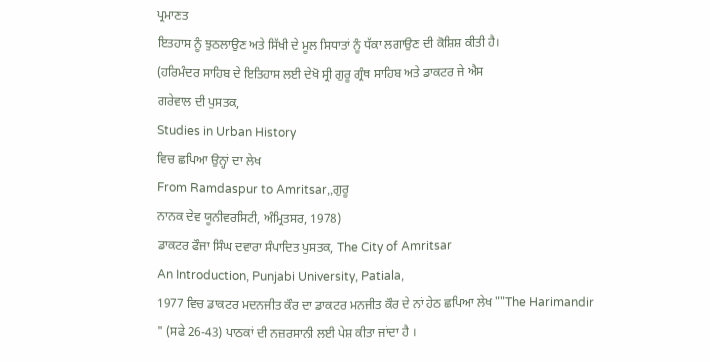ਪ੍ਰਮਾਣਤ
ਇਤਹਾਸ ਨੂੰ ਝੁਠਲਾਉਣ ਅਤੇ ਸਿੱਖੀ ਦੇ ਮੂਲ ਸਿਧਾਤਾਂ ਨੂੰ ਧੱਕਾ ਲਗਾਉਣ ਦੀ ਕੋਸ਼ਿਸ਼ ਕੀਤੀ ਹੈ।
(ਹਰਿਮੰਦਰ ਸਾਹਿਬ ਦੇ ਇਤਿਹਾਸ ਲਈ ਦੇਖੋ ਸ੍ਰੀ ਗੁਰੂ ਗ੍ਰੰਥ ਸਾਹਿਬ ਅਤੇ ਡਾਕਟਰ ਜੇ ਐਸ
ਗਰੇਵਾਲ ਦੀ ਪੁਸਤਕ,
Studies in Urban History
ਵਿਚ ਛਪਿਆ ਉਨ੍ਹਾਂ ਦਾ ਲੇਖ
From Ramdaspur to Amritsar,,ਗੁਰੂ
ਨਾਨਕ ਦੇਵ ਯੂਨੀਵਰਸਿਟੀ, ਅੰਮ੍ਰਿਤਸਰ, 1978)
ਡਾਕਟਰ ਫੌਜਾ ਸਿੰਘ ਦਵਾਰਾ ਸੰਪਾਦਿਤ ਪੁਸਤਕ, The City of Amritsar
An Introduction, Punjabi University, Patiala,
1977 ਵਿਚ ਡਾਕਟਰ ਮਦਨਜੀਤ ਕੌਰ ਦਾ ਡਾਕਟਰ ਮਨਜੀਤ ਕੌਰ ਦੇ ਨਾਂ ਹੇਠ ਛਪਿਆ ਲੇਖ ""The Harimandir
" (ਸਫੇ 26-43) ਪਾਠਕਾਂ ਦੀ ਨਜ਼ਰਸਾਨੀ ਲਈ ਪੇਸ਼ ਕੀਤਾ ਜਾਂਦਾ ਹੈ ।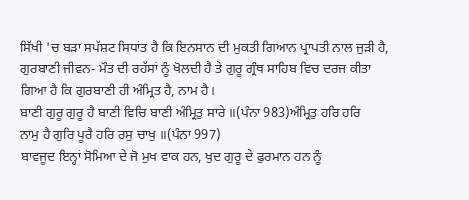ਸਿੱਖੀ 'ਚ ਬੜਾ ਸਪੱਸ਼ਟ ਸਿਧਾਂਤ ਹੈ ਕਿ ਇਨਸਾਨ ਦੀ ਮੁਕਤੀ ਗਿਆਨ ਪ੍ਰਾਪਤੀ ਨਾਲ ਜੁੜੀ ਹੈ,
ਗੁਰਬਾਣੀ ਜੀਵਨ- ਮੌਤ ਦੀ ਰਹੱਸਾਂ ਨੂੰ ਖੋਲਦੀ ਹੈ ਤੇ ਗੁਰੂ ਗ੍ਰੰਥ ਸਾਹਿਬ ਵਿਚ ਦਰਜ ਕੀਤਾ
ਗਿਆ ਹੈ ਕਿ ਗੁਰਬਾਣੀ ਹੀ ਅੰਮ੍ਰਿਤ ਹੈ, ਨਾਮ ਹੈ।
ਬਾਣੀ ਗੁਰੂ ਗੁਰੂ ਹੈ ਬਾਣੀ ਵਿਚਿ ਬਾਣੀ ਅੰਮ੍ਰਿਤੁ ਸਾਰੇ ॥(ਪੰਨਾ 983)ਅੰਮ੍ਰਿਤੁ ਹਰਿ ਹਰਿ
ਨਾਮੁ ਹੈ ਗੁਰਿ ਪੂਰੈ ਹਰਿ ਰਸੁ ਚਾਖੁ ॥(ਪੰਨਾ 997)
ਬਾਵਜੂਦ ਇਨ੍ਹਾਂ ਸੋਮਿਆ ਦੇ ਜੋ ਮੁਖ ਵਾਕ ਹਨ, ਖੁਦ ਗੁਰੂ ਦੇ ਫੁਰਮਾਨ ਹਨ ਨੂੰ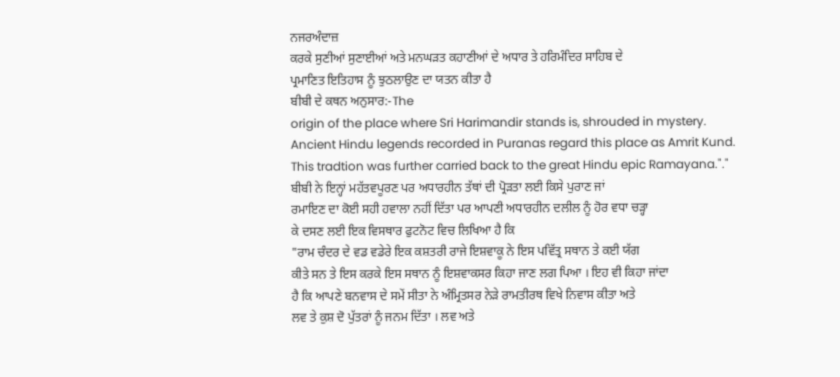ਨਜਰਅੰਦਾਜ਼
ਕਰਕੇ ਸੁਣੀਆਂ ਸੁਣਾਈਆਂ ਅਤੇ ਮਨਘੜਤ ਕਹਾਣੀਆਂ ਦੇ ਅਧਾਰ ਤੇ ਹਰਿਮੰਦਿਰ ਸਾਹਿਬ ਦੇ
ਪ੍ਰਮਾਣਿਤ ਇਤਿਹਾਸ ਨੂੰ ਝੁਠਲਾਉਣ ਦਾ ਯਤਨ ਕੀਤਾ ਹੈ
ਬੀਬੀ ਦੇ ਕਥਨ ਅਨੁਸਾਰ:-The
origin of the place where Sri Harimandir stands is, shrouded in mystery.
Ancient Hindu legends recorded in Puranas regard this place as Amrit Kund.
This tradtion was further carried back to the great Hindu epic Ramayana."."
ਬੀਬੀ ਨੇ ਇਨ੍ਹਾਂ ਮਹੱਤਵਪੂਰਣ ਪਰ ਅਧਾਰਹੀਨ ਤੱਥਾਂ ਦੀ ਪ੍ਰੋੜਤਾ ਲਈ ਕਿਸੇ ਪੁਰਾਣ ਜਾਂ
ਰਮਾਇਣ ਦਾ ਕੋਈ ਸਹੀ ਹਵਾਲਾ ਨਹੀਂ ਦਿੱਤਾ ਪਰ ਆਪਣੀ ਅਧਾਰਹੀਨ ਦਲੀਲ ਨੂੰ ਹੋਰ ਵਧਾ ਚੜ੍ਹਾ
ਕੇ ਦਸਣ ਲਈ ਇਕ ਵਿਸਥਾਰ ਫੁਟਨੋਟ ਵਿਚ ਲਿਖਿਆ ਹੈ ਕਿ
"ਰਾਮ ਚੰਦਰ ਦੇ ਵਡ ਵਡੇਰੇ ਇਕ ਕਸ਼ਤਰੀ ਰਾਜੇ ਇਸ਼ਵਾਕੂ ਨੇ ਇਸ ਪਵਿੱਤ੍ਰ ਸਥਾਨ ਤੇ ਕਈ ਯੱਗ
ਕੀਤੇ ਸਨ ਤੇ ਇਸ ਕਰਕੇ ਇਸ ਸਥਾਨ ਨੂੰ ਇਸ਼ਵਾਕਸਰ ਕਿਹਾ ਜਾਣ ਲਗ ਪਿਆ । ਇਹ ਵੀ ਕਿਹਾ ਜਾਂਦਾ
ਹੈ ਕਿ ਆਪਣੇ ਬਨਵਾਸ ਦੇ ਸਮੇਂ ਸੀਤਾ ਨੇ ਅੰਮ੍ਰਿਤਸਰ ਨੇੜੇ ਰਾਮਤੀਰਥ ਵਿਖੇ ਨਿਵਾਸ ਕੀਤਾ ਅਤੇ
ਲਵ ਤੇ ਕੁਸ਼ ਦੋ ਪੁੱਤਰਾਂ ਨੂੰ ਜਨਮ ਦਿੱਤਾ । ਲਵ ਅਤੇ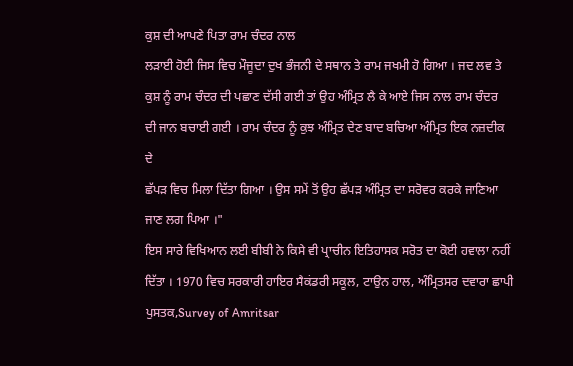ਕੁਸ਼ ਦੀ ਆਪਣੇ ਪਿਤਾ ਰਾਮ ਚੰਦਰ ਨਾਲ
ਲੜਾਈ ਹੋਈ ਜਿਸ ਵਿਚ ਮੌਜੂਦਾ ਦੁਖ ਭੰਜਨੀ ਦੇ ਸਥਾਨ ਤੇ ਰਾਮ ਜਖਮੀ ਹੋ ਗਿਆ । ਜਦ ਲਵ ਤੇ
ਕੁਸ਼ ਨੂੰ ਰਾਮ ਚੰਦਰ ਦੀ ਪਛਾਣ ਦੱਸੀ ਗਈ ਤਾਂ ਉਹ ਅੰਮ੍ਰਿਤ ਲੈ ਕੇ ਆਏ ਜਿਸ ਨਾਲ ਰਾਮ ਚੰਦਰ
ਦੀ ਜਾਨ ਬਚਾਈ ਗਈ । ਰਾਮ ਚੰਦਰ ਨੂੰ ਕੁਝ ਅੰਮ੍ਰਿਤ ਦੇਣ ਬਾਦ ਬਚਿਆ ਅੰਮ੍ਰਿਤ ਇਕ ਨਜ਼ਦੀਕ ਦੇ
ਛੱਪੜ ਵਿਚ ਮਿਲਾ ਦਿੱਤਾ ਗਿਆ । ਉਸ ਸਮੇਂ ਤੋਂ ਉਹ ਛੱਪੜ ਅੰਮ੍ਰਿਤ ਦਾ ਸਰੋਵਰ ਕਰਕੇ ਜਾਣਿਆ
ਜਾਣ ਲਗ ਪਿਆ ।"
ਇਸ ਸਾਰੇ ਵਿਖਿਆਨ ਲਈ ਬੀਬੀ ਨੇ ਕਿਸੇ ਵੀ ਪ੍ਰਾਚੀਨ ਇਤਿਹਾਸਕ ਸਰੋਤ ਦਾ ਕੋਈ ਹਵਾਲਾ ਨਹੀਂ
ਦਿੱਤਾ । 1970 ਵਿਚ ਸਰਕਾਰੀ ਹਾਇਰ ਸੈਕਂਡਰੀ ਸਕੂਲ, ਟਾਉਨ ਹਾਲ, ਅੰਮ੍ਰਿਤਸਰ ਦਵਾਰਾ ਛਾਪੀ
ਪੁਸਤਕ,Survey of Amritsar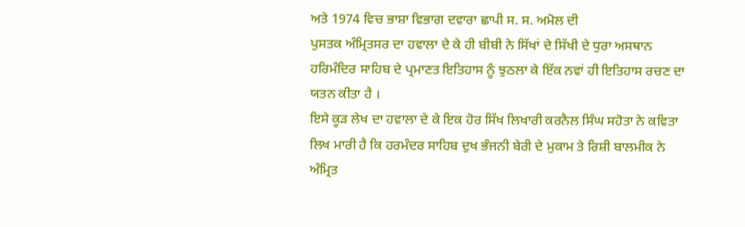ਅਤੇ 1974 ਵਿਚ ਭਾਸ਼ਾ ਵਿਭਾਗ ਦਵਾਰਾ ਛਾਪੀ ਸ. ਸ. ਅਮੋਲ ਦੀ
ਪੁਸਤਕ ਅੰਮ੍ਰਿਤਸਰ ਦਾ ਹਵਾਲਾ ਦੇ ਕੇ ਹੀ ਬੀਬੀ ਨੇ ਸਿੱਖਾਂ ਦੇ ਸਿੱਖੀ ਦੇ ਧੁਰਾ ਅਸਥਾਨ
ਹਰਿਮੰਦਿਰ ਸਾਹਿਬ ਦੇ ਪ੍ਰਮਾਣਤ ਇਤਿਹਾਸ ਨੂੰ ਝੁਠਲਾ ਕੇ ਇੱਕ ਨਵਾਂ ਹੀ ਇਤਿਹਾਸ ਰਚਣ ਦਾ
ਯਤਨ ਕੀਤਾ ਹੈ ।
ਇਸੇ ਕੂੜ ਲੇਖ ਦਾ ਹਵਾਲਾ ਦੇ ਕੇ ਇਕ ਹੋਰ ਸਿੱਖ ਲਿਖਾਰੀ ਕਰਨੈਲ ਸਿੰਘ ਸਹੋਤਾ ਨੇ ਕਵਿਤਾ
ਲਿਖ ਮਾਰੀ ਹੈ ਕਿ ਹਰਮੰਦਰ ਸਾਹਿਬ ਦੁਖ ਭੰਜਨੀ ਬੇਰੀ ਦੇ ਮੁਕਾਮ ਤੇ ਰਿਸ਼ੀ ਬਾਲਮੀਕ ਨੇ
ਅੰਮ੍ਰਿਤ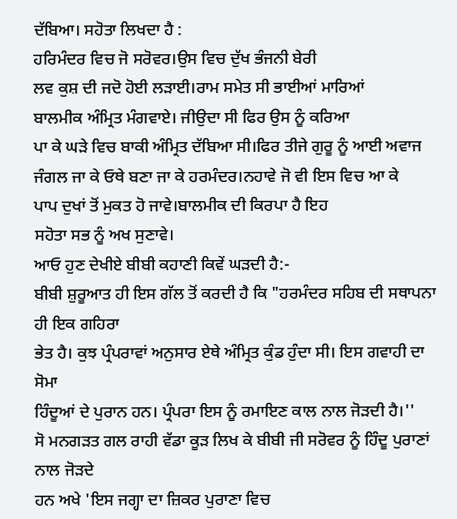ਦੱਬਿਆ। ਸਹੋਤਾ ਲਿਖਦਾ ਹੈ :
ਹਰਿਮੰਦਰ ਵਿਚ ਜੋ ਸਰੋਵਰ।ਉਸ ਵਿਚ ਦੁੱਖ ਭੰਜਨੀ ਬੇਰੀ
ਲਵ ਕੁਸ਼ ਦੀ ਜਦੋ ਹੋਈ ਲੜਾਈ।ਰਾਮ ਸਮੇਤ ਸੀ ਭਾਈਆਂ ਮਾਰਿਆਂ
ਬਾਲਮੀਕ ਅੰਮ੍ਰਿਤ ਮੰਗਵਾਏ। ਜੀਉਦਾ ਸੀ ਫਿਰ ਉਸ ਨੂੰ ਕਰਿਆ
ਪਾ ਕੇ ਘੜੇ ਵਿਚ ਬਾਕੀ ਅੰਮ੍ਰਿਤ ਦੱਬਿਆ ਸੀ।ਫਿਰ ਤੀਜੇ ਗੁਰੂ ਨੂੰ ਆਈ ਅਵਾਜ
ਜੰਗਲ ਜਾ ਕੇ ਓਥੇ ਬਣਾ ਜਾ ਕੇ ਹਰਮੰਦਰ।ਨਹਾਵੇ ਜੋ ਵੀ ਇਸ ਵਿਚ ਆ ਕੇ
ਪਾਪ ਦੁਖਾਂ ਤੋਂ ਮੁਕਤ ਹੋ ਜਾਵੇ।ਬਾਲਮੀਕ ਦੀ ਕਿਰਪਾ ਹੈ ਇਹ
ਸਹੋਤਾ ਸਭ ਨੂੰ ਅਖ ਸੁਣਾਵੇ।
ਆਓ ਹੁਣ ਦੇਖੀਏ ਬੀਬੀ ਕਹਾਣੀ ਕਿਵੇਂ ਘੜਦੀ ਹੈ:-
ਬੀਬੀ ਸ਼ੁਰੂਆਤ ਹੀ ਇਸ ਗੱਲ ਤੋਂ ਕਰਦੀ ਹੈ ਕਿ "ਹਰਮੰਦਰ ਸਹਿਬ ਦੀ ਸਥਾਪਨਾ ਹੀ ਇਕ ਗਹਿਰਾ
ਭੇਤ ਹੈ। ਕੁਝ ਪ੍ਰੰਪਰਾਵਾਂ ਅਨੁਸਾਰ ਏਥੇ ਅੰਮ੍ਰਿਤ ਕੁੰਡ ਹੁੰਦਾ ਸੀ। ਇਸ ਗਵਾਹੀ ਦਾ ਸੋਮਾ
ਹਿੰਦੂਆਂ ਦੇ ਪੁਰਾਨ ਹਨ। ਪ੍ਰੰਪਰਾ ਇਸ ਨੂੰ ਰਮਾਇਣ ਕਾਲ ਨਾਲ ਜੋੜਦੀ ਹੈ।''
ਸੋ ਮਨਗੜਤ ਗਲ ਰਾਹੀ ਵੱਡਾ ਕੂੜ ਲਿਖ ਕੇ ਬੀਬੀ ਜੀ ਸਰੋਵਰ ਨੂੰ ਹਿੰਦੂ ਪੁਰਾਣਾਂ ਨਾਲ ਜੋੜਦੇ
ਹਨ ਅਖੇ 'ਇਸ ਜਗ੍ਹਾ ਦਾ ਜ਼ਿਕਰ ਪੁਰਾਣਾ ਵਿਚ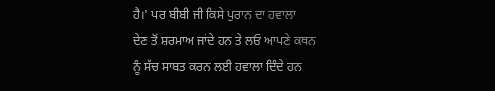ਹੈ।' ਪਰ ਬੀਬੀ ਜੀ ਕਿਸੇ ਪੁਰਾਨ ਦਾ ਹਵਾਲਾ
ਦੇਣ ਤੋਂ ਸ਼ਰਮਾਅ ਜਾਂਦੇ ਹਨ ਤੇ ਲਓ ਆਪਣੇ ਕਥਨ
ਨੂੰ ਸੱਚ ਸਾਬਤ ਕਰਨ ਲਈ ਹਵਾਲਾ ਦਿੰਦੇ ਹਨ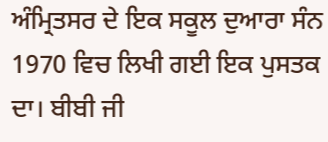ਅੰਮ੍ਰਿਤਸਰ ਦੇ ਇਕ ਸਕੂਲ ਦੁਆਰਾ ਸੰਨ 1970 ਵਿਚ ਲਿਖੀ ਗਈ ਇਕ ਪੁਸਤਕ ਦਾ। ਬੀਬੀ ਜੀ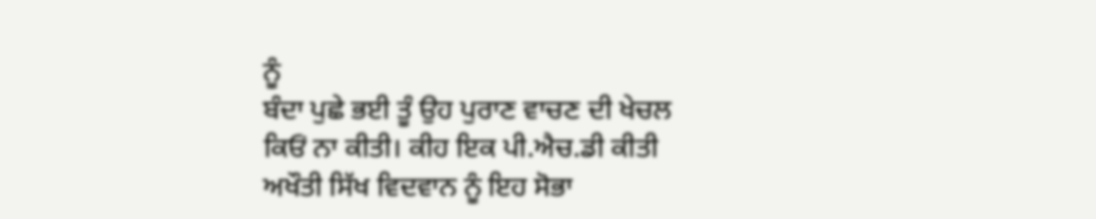ਨੂੰ
ਬੰਦਾ ਪੁਛੇ ਭਈ ਤੂੰ ਉਹ ਪੁਰਾਣ ਵਾਚਣ ਦੀ ਖੇਚਲ ਕਿਓਂ ਨਾ ਕੀਤੀ। ਕੀਹ ਇਕ ਪੀ.ਐਚ.ਡੀ ਕੀਤੀ
ਅਖੌਤੀ ਸਿੱਖ ਵਿਦਵਾਨ ਨੂੰ ਇਹ ਸੋਭਾ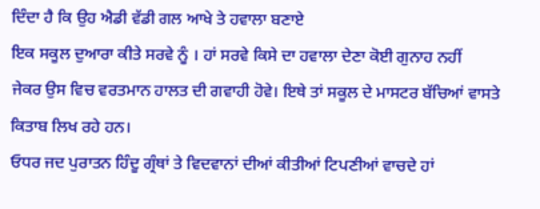ਦਿੰਦਾ ਹੈ ਕਿ ਉਹ ਐਡੀ ਵੱਡੀ ਗਲ ਆਖੇ ਤੇ ਹਵਾਲਾ ਬਣਾਏ
ਇਕ ਸਕੂਲ ਦੁਆਰਾ ਕੀਤੇ ਸਰਵੇ ਨੂੰ । ਹਾਂ ਸਰਵੇ ਕਿਸੇ ਦਾ ਹਵਾਲਾ ਦੇਣਾ ਕੋਈ ਗੁਨਾਹ ਨਹੀਂ
ਜੇਕਰ ਉਸ ਵਿਚ ਵਰਤਮਾਨ ਹਾਲਤ ਦੀ ਗਵਾਹੀ ਹੋਵੇ। ਇਥੇ ਤਾਂ ਸਕੂਲ ਦੇ ਮਾਸਟਰ ਬੱਚਿਆਂ ਵਾਸਤੇ
ਕਿਤਾਬ ਲਿਖ ਰਹੇ ਹਨ।
ਓਧਰ ਜਦ ਪੁਰਾਤਨ ਹਿੰਦੂ ਗ੍ਰੰਥਾਂ ਤੇ ਵਿਦਵਾਨਾਂ ਦੀਆਂ ਕੀਤੀਆਂ ਟਿਪਣੀਆਂ ਵਾਚਦੇ ਹਾਂ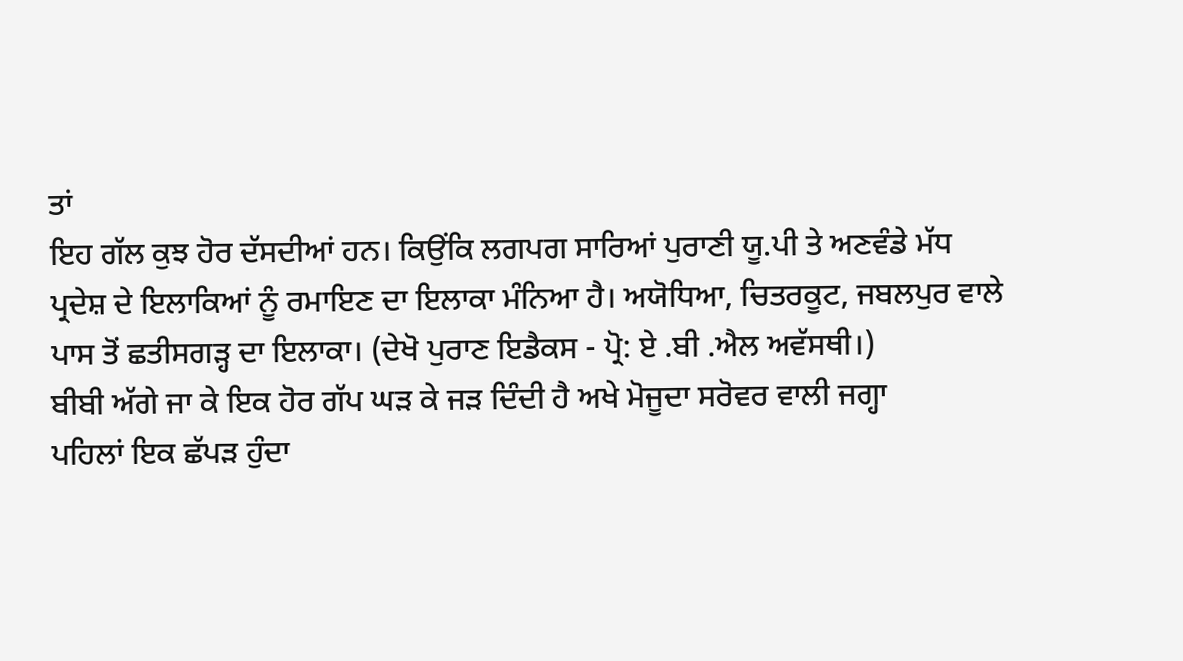ਤਾਂ
ਇਹ ਗੱਲ ਕੁਝ ਹੋਰ ਦੱਸਦੀਆਂ ਹਨ। ਕਿਉਂਕਿ ਲਗਪਗ ਸਾਰਿਆਂ ਪੁਰਾਣੀ ਯੂ.ਪੀ ਤੇ ਅਣਵੰਡੇ ਮੱਧ
ਪ੍ਰਦੇਸ਼ ਦੇ ਇਲਾਕਿਆਂ ਨੂੰ ਰਮਾਇਣ ਦਾ ਇਲਾਕਾ ਮੰਨਿਆ ਹੈ। ਅਯੋਧਿਆ, ਚਿਤਰਕੂਟ, ਜਬਲਪੁਰ ਵਾਲੇ
ਪਾਸ ਤੋਂ ਛਤੀਸਗੜ੍ਹ ਦਾ ਇਲਾਕਾ। (ਦੇਖੋ ਪੁਰਾਣ ਇਡੈਕਸ - ਪ੍ਰੋ: ਏ .ਬੀ .ਐਲ ਅਵੱਸਥੀ।)
ਬੀਬੀ ਅੱਗੇ ਜਾ ਕੇ ਇਕ ਹੋਰ ਗੱਪ ਘੜ ਕੇ ਜੜ ਦਿੰਦੀ ਹੈ ਅਖੇ ਮੋਜੂਦਾ ਸਰੋਵਰ ਵਾਲੀ ਜਗ੍ਹਾ
ਪਹਿਲਾਂ ਇਕ ਛੱਪੜ ਹੁੰਦਾ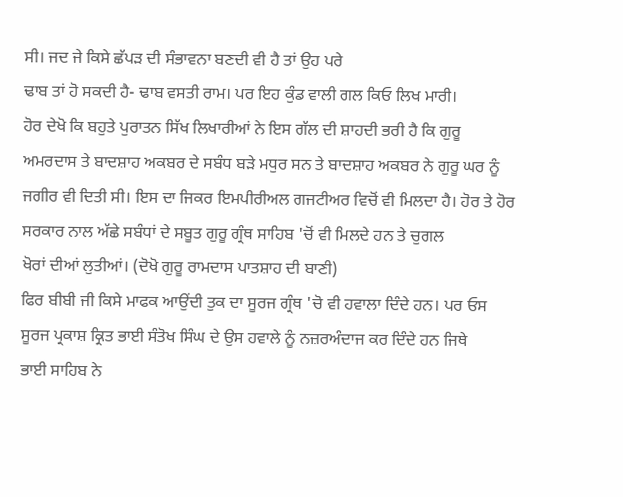ਸੀ। ਜਦ ਜੇ ਕਿਸੇ ਛੱਪੜ ਦੀ ਸੰਭਾਵਨਾ ਬਣਦੀ ਵੀ ਹੈ ਤਾਂ ਉਹ ਪਰੇ
ਢਾਬ ਤਾਂ ਹੋ ਸਕਦੀ ਹੈ- ਢਾਬ ਵਸਤੀ ਰਾਮ। ਪਰ ਇਹ ਕੁੰਡ ਵਾਲੀ ਗਲ ਕਿਓ ਲਿਖ ਮਾਰੀ।
ਹੋਰ ਦੇਖੋ ਕਿ ਬਹੁਤੇ ਪੁਰਾਤਨ ਸਿੱਖ ਲਿਖਾਰੀਆਂ ਨੇ ਇਸ ਗੱਲ ਦੀ ਸ਼ਾਹਦੀ ਭਰੀ ਹੈ ਕਿ ਗੁਰੂ
ਅਮਰਦਾਸ ਤੇ ਬਾਦਸ਼ਾਹ ਅਕਬਰ ਦੇ ਸਬੰਧ ਬੜੇ ਮਧੁਰ ਸਨ ਤੇ ਬਾਦਸ਼ਾਹ ਅਕਬਰ ਨੇ ਗੁਰੂ ਘਰ ਨੂੰ
ਜਗੀਰ ਵੀ ਦਿਤੀ ਸੀ। ਇਸ ਦਾ ਜਿਕਰ ਇਮਪੀਰੀਅਲ ਗਜਟੀਅਰ ਵਿਚੋਂ ਵੀ ਮਿਲਦਾ ਹੈ। ਹੋਰ ਤੇ ਹੋਰ
ਸਰਕਾਰ ਨਾਲ ਅੱਛੇ ਸਬੰਧਾਂ ਦੇ ਸਬੂਤ ਗੁਰੂ ਗ੍ਰੰਥ ਸਾਹਿਬ 'ਚੋਂ ਵੀ ਮਿਲਦੇ ਹਨ ਤੇ ਚੁਗਲ
ਖੋਰਾਂ ਦੀਆਂ ਲੁਤੀਆਂ। (ਦੋਖੋ ਗੁਰੂ ਰਾਮਦਾਸ ਪਾਤਸ਼ਾਹ ਦੀ ਬਾਣੀ)
ਫਿਰ ਬੀਬੀ ਜੀ ਕਿਸੇ ਮਾਫਕ ਆਉਂਦੀ ਤੁਕ ਦਾ ਸੂਰਜ ਗ੍ਰੰਥ 'ਚੋ ਵੀ ਹਵਾਲਾ ਦਿੰਦੇ ਹਨ। ਪਰ ਓਸ
ਸੂਰਜ ਪ੍ਰਕਾਸ਼ ਕ੍ਰਿਤ ਭਾਈ ਸੰਤੋਖ ਸਿੰਘ ਦੇ ਉਸ ਹਵਾਲੇ ਨੂੰ ਨਜ਼ਰਅੰਦਾਜ ਕਰ ਦਿੰਦੇ ਹਨ ਜਿਥੇ
ਭਾਈ ਸਾਹਿਬ ਨੇ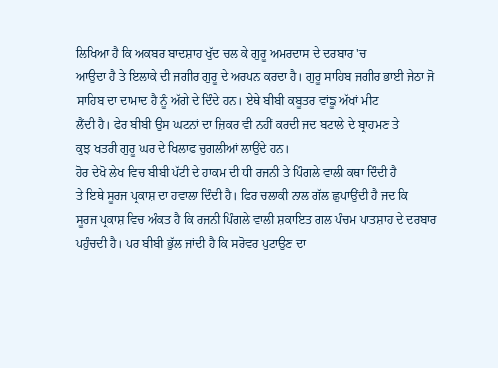ਲਿਖਿਆ ਹੈ ਕਿ ਅਕਬਰ ਬਾਦਸ਼ਾਹ ਖੁੱਦ ਚਲ ਕੇ ਗੁਰੂ ਅਮਰਦਾਸ ਦੇ ਦਰਬਾਰ 'ਚ
ਆਉਦਾ ਹੈ ਤੇ ਇਲਾਕੇ ਦੀ ਜਗੀਰ ਗੁਰੂ ਦੇ ਅਰਪਨ ਕਰਦਾ ਹੈ। ਗੁਰੂ ਸਾਹਿਬ ਜਗੀਰ ਭਾਈ ਜੇਠਾ ਜੋ
ਸਾਹਿਬ ਦਾ ਦਾਮਾਦ ਹੈ ਨੂੰ ਅੱਗੇ ਦੇ ਦਿੰਦੇ ਹਨ। ਏਥੇ ਬੀਬੀ ਕਬੂਤਰ ਵਾਂਙੂ ਅੱਖਾਂ ਮੀਟ
ਲੈਂਦੀ ਹੈ। ਫੇਰ ਬੀਬੀ ਉਸ ਘਟਨਾਂ ਦਾ ਜ਼ਿਕਰ ਵੀ ਨਹੀਂ ਕਰਦੀ ਜਦ ਬਟਾਲੇ ਦੇ ਬ੍ਰਾਹਮਣ ਤੇ
ਕੁਝ ਖਤਰੀ ਗੁਰੂ ਘਰ ਦੇ ਖਿਲਾਫ ਚੁਗਲੀਆਂ ਲਾਉਂਦੇ ਹਨ।
ਹੋਰ ਦੇਖੋ ਲੇਖ ਵਿਚ ਬੀਬੀ ਪੱਟੀ ਦੇ ਹਾਕਮ ਦੀ ਧੀ ਰਜਨੀ ਤੇ ਪਿੰਗਲੇ ਵਾਲੀ ਕਥਾ ਦਿੰਦੀ ਹੈ
ਤੇ ਇਥੇ ਸੂਰਜ ਪ੍ਰਕਾਸ਼ ਦਾ ਹਵਾਲਾ ਦਿੰਦੀ ਹੈ। ਫਿਰ ਚਲਾਕੀ ਨਾਲ ਗੱਲ ਛੁਪਾਉਂਦੀ ਹੈ ਜਦ ਕਿ
ਸੂਰਜ ਪ੍ਰਕਾਸ਼ ਵਿਚ ਅੰਕਤ ਹੈ ਕਿ ਰਜਨੀ ਪਿੰਗਲੇ ਵਾਲੀ ਸ਼ਕਾਇਤ ਗਲ ਪੰਚਮ ਪਾਤਸ਼ਾਹ ਦੇ ਦਰਬਾਰ
ਪਹੁੰਚਦੀ ਹੈ। ਪਰ ਬੀਬੀ ਭੁੱਲ ਜਾਂਦੀ ਹੈ ਕਿ ਸਰੋਵਰ ਪੁਟਾਉਣ ਦਾ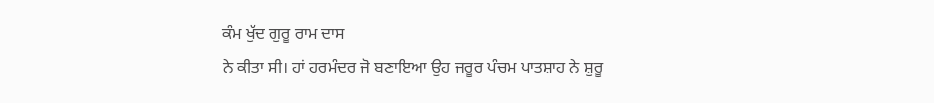ਕੰਮ ਖੁੱਦ ਗੁਰੂ ਰਾਮ ਦਾਸ
ਨੇ ਕੀਤਾ ਸੀ। ਹਾਂ ਹਰਮੰਦਰ ਜੋ ਬਣਾਇਆ ਉਹ ਜਰੂਰ ਪੰਚਮ ਪਾਤਸ਼ਾਹ ਨੇ ਸ਼ੁਰੂ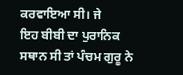ਕਰਵਾਇਆ ਸੀ। ਜੇ
ਇਹ ਬੀਬੀ ਦਾ ਪੁਰਾਨਿਕ ਸਥਾਨ ਸੀ ਤਾਂ ਪੰਚਮ ਗੁਰੂ ਨੇ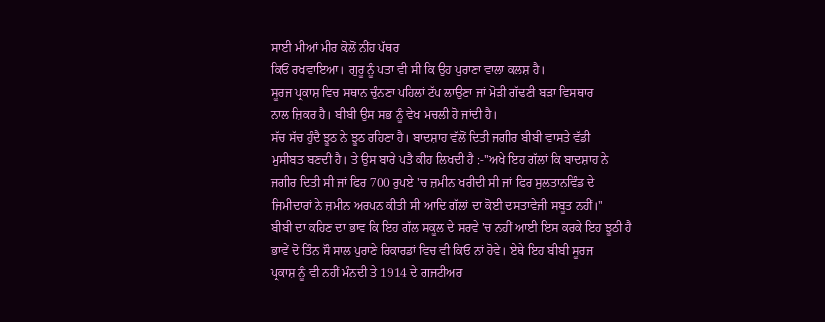ਸਾਈ ਮੀਆਂ ਮੀਰ ਕੋਲੋਂ ਨੀਂਹ ਪੱਥਰ
ਕਿਓਂ ਰਖਵਾਇਆ। ਗੁਰੂ ਨੂੰ ਪਤਾ ਵੀ ਸੀ ਕਿ ਉਹ ਪੁਰਾਣਾ ਵਾਲਾ ਕਲਸ਼ ਹੈ।
ਸੂਰਜ ਪ੍ਰਕਾਸ਼ ਵਿਚ ਸਥਾਨ ਚੁੰਨਣਾ ਪਹਿਲਾਂ ਟੱਪ ਲਾਉਣਾ ਜਾਂ ਮੋੜੀ ਗੱਢਣੀ ਬੜਾ ਵਿਸਥਾਰ
ਨਾਲ ਜ਼ਿਕਰ ਹੈ। ਬੀਬੀ ਉਸ ਸਭ ਨੂੰ ਵੇਖ ਮਚਲੀ ਹੋ ਜਾਂਦੀ ਹੈ।
ਸੱਚ ਸੱਚ ਹੁੰਦੈ ਝੂਠ ਨੇ ਝੂਠ ਰਹਿਣਾ ਹੈ। ਬਾਦਸ਼ਾਹ ਵੱਲੋਂ ਦਿਤੀ ਜਗੀਰ ਬੀਬੀ ਵਾਸਤੇ ਵੱਡੀ
ਮੁਸੀਬਤ ਬਣਦੀ ਹੈ। ਤੇ ਉਸ ਬਾਰੇ ਪਤੈ ਕੀਹ ਲਿਖਦੀ ਹੈ :-''ਅਖੇ ਇਹ ਗੱਲਾਂ ਕਿ ਬਾਦਸ਼ਾਹ ਨੇ
ਜਗੀਰ ਦਿਤੀ ਸੀ ਜਾਂ ਫਿਰ 700 ਰੁਪਏ 'ਚ ਜ਼ਮੀਨ ਖਰੀਦੀ ਸੀ ਜਾਂ ਫਿਰ ਸੁਲਤਾਨਵਿੰਡ ਦੇ
ਜਿਮੀਦਾਰਾਂ ਨੇ ਜ਼ਮੀਨ ਅਰਪਨ ਕੀਤੀ ਸੀ ਆਦਿ ਗੱਲਾਂ ਦਾ ਕੋਈ ਦਸਤਾਵੇਜੀ ਸਬੂਤ ਨਹੀਂ।''
ਬੀਬੀ ਦਾ ਕਹਿਣ ਦਾ ਭਾਵ ਕਿ ਇਹ ਗੱਲ ਸਕੂਲ ਦੇ ਸਰਵੇ 'ਚ ਨਹੀਂ ਆਈ ਇਸ ਕਰਕੇ ਇਹ ਝੂਠੀ ਹੈ
ਭਾਵੇਂ ਦੋ ਤਿੰਨ ਸੌ ਸਾਲ ਪੁਰਾਣੇ ਰਿਕਾਰਡਾਂ ਵਿਚ ਵੀ ਕਿਓ ਨਾਂ ਹੋਵੇ। ਏਥੇ ਇਹ ਬੀਬੀ ਸੂਰਜ
ਪ੍ਰਕਾਸ਼ ਨੂੰ ਵੀ ਨਹੀਂ ਮੰਨਦੀ ਤੇ 1914 ਦੇ ਗਜਟੀਅਰ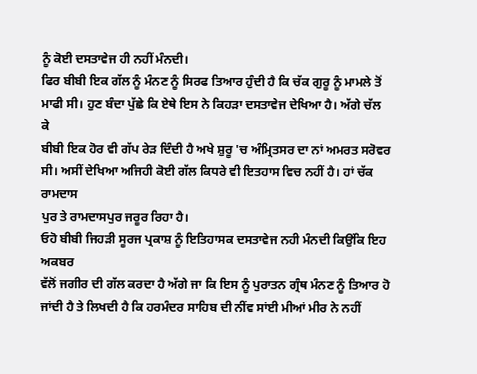ਨੂੰ ਕੋਈ ਦਸਤਾਵੇਜ ਹੀ ਨਹੀਂ ਮੰਨਦੀ।
ਫਿਰ ਬੀਬੀ ਇਕ ਗੱਲ ਨੂੰ ਮੰਨਣ ਨੂੰ ਸਿਰਫ ਤਿਆਰ ਹੁੰਦੀ ਹੈ ਕਿ ਚੱਕ ਗੁਰੂ ਨੂੰ ਮਾਮਲੇ ਤੋਂ
ਮਾਫੀ ਸੀ। ਹੁਣ ਬੰਦਾ ਪੁੱਛੇ ਕਿ ਏਥੇ ਇਸ ਨੇ ਕਿਹੜਾ ਦਸਤਾਵੇਜ ਦੇਖਿਆ ਹੈ। ਅੱਗੇ ਚੱਲ ਕੇ
ਬੀਬੀ ਇਕ ਹੋਰ ਵੀ ਗੱਪ ਰੇੜ ਦਿੰਦੀ ਹੈ ਅਖੇ ਸ਼ੁਰੂ 'ਚ ਅੰਮ੍ਰਿਤਸਰ ਦਾ ਨਾਂ ਅਮਰਤ ਸਰੋਵਰ
ਸੀ। ਅਸੀਂ ਦੇਖਿਆ ਅਜਿਹੀ ਕੋਈ ਗੱਲ ਕਿਧਰੇ ਵੀ ਇਤਹਾਸ ਵਿਚ ਨਹੀਂ ਹੈ। ਹਾਂ ਚੱਕ ਰਾਮਦਾਸ
ਪੁਰ ਤੇ ਰਾਮਦਾਸਪੁਰ ਜਰੂਰ ਰਿਹਾ ਹੈ।
ਓਹੋ ਬੀਬੀ ਜਿਹੜੀ ਸੂਰਜ ਪ੍ਰਕਾਸ਼ ਨੂੰ ਇਤਿਹਾਸਕ ਦਸਤਾਵੇਜ ਨਹੀ ਮੰਨਦੀ ਕਿਉਂਕਿ ਇਹ ਅਕਬਰ
ਵੱਲੋਂ ਜਗੀਰ ਦੀ ਗੱਲ ਕਰਦਾ ਹੈ ਅੱਗੇ ਜਾ ਕਿ ਇਸ ਨੂੰ ਪੁਰਾਤਨ ਗ੍ਰੰਥ ਮੰਨਣ ਨੂੰ ਤਿਆਰ ਹੋ
ਜਾਂਦੀ ਹੈ ਤੇ ਲਿਖਦੀ ਹੈ ਕਿ ਹਰਮੰਦਰ ਸਾਹਿਬ ਦੀ ਨੀਂਵ ਸਾਂਈ ਮੀਆਂ ਮੀਰ ਨੇ ਨਹੀਂ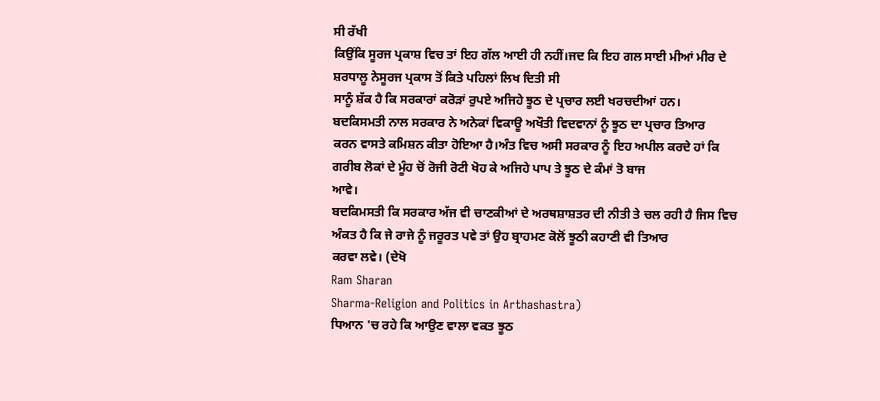ਸੀ ਰੱਖੀ
ਕਿਉਂਕਿ ਸੂਰਜ ਪ੍ਰਕਾਸ਼ ਵਿਚ ਤਾਂ ਇਹ ਗੱਲ ਆਈ ਹੀ ਨਹੀਂ।ਜਦ ਕਿ ਇਹ ਗਲ ਸਾਈ ਮੀਆਂ ਮੀਰ ਦੇ
ਸ਼ਰਧਾਲੂ ਨੇਸੂਰਜ ਪ੍ਰਕਾਸ ਤੋਂ ਕਿਤੇ ਪਹਿਲਾਂ ਲਿਖ ਦਿਤੀ ਸੀ
ਸਾਨੂੰ ਸ਼ੱਕ ਹੈ ਕਿ ਸਰਕਾਰਾਂ ਕਰੋੜਾਂ ਰੁਪਏ ਅਜਿਹੇ ਝੂਠ ਦੇ ਪ੍ਰਚਾਰ ਲਈ ਖਰਚਦੀਆਂ ਹਨ।
ਬਦਕਿਸਮਤੀ ਨਾਲ ਸਰਕਾਰ ਨੇ ਅਨੇਕਾਂ ਵਿਕਾਊ ਅਖੌਤੀ ਵਿਦਵਾਨਾਂ ਨੂੰ ਝੂਠ ਦਾ ਪ੍ਰਚਾਰ ਤਿਆਰ
ਕਰਨ ਵਾਸਤੇ ਕਮਿਸ਼ਨ ਕੀਤਾ ਹੋਇਆ ਹੈ।ਅੰਤ ਵਿਚ ਅਸੀ ਸਰਕਾਰ ਨੂੰ ਇਹ ਅਪੀਲ ਕਰਦੇ ਹਾਂ ਕਿ
ਗਰੀਬ ਲੋਕਾਂ ਦੇ ਮੂੰਹ ਚੋਂ ਰੋਜੀ ਰੋਟੀ ਖੋਹ ਕੇ ਅਜਿਹੇ ਪਾਪ ਤੇ ਝੂਠ ਦੇ ਕੰਮਾਂ ਤੋ ਬਾਜ
ਆਵੇ।
ਬਦਕਿਮਸਤੀ ਕਿ ਸਰਕਾਰ ਅੱਜ ਵੀ ਚਾਣਕੀਆਂ ਦੇ ਅਰਥਸ਼ਾਸ਼ਤਰ ਦੀ ਨੀਤੀ ਤੇ ਚਲ ਰਹੀ ਹੈ ਜਿਸ ਵਿਚ
ਅੰਕਤ ਹੈ ਕਿ ਜੇ ਰਾਜੇ ਨੂੰ ਜਰੂਰਤ ਪਵੇ ਤਾਂ ਉਹ ਬ੍ਰਾਹਮਣ ਕੋਲੋਂ ਝੂਠੀ ਕਹਾਣੀ ਵੀ ਤਿਆਰ
ਕਰਵਾ ਲਵੇ। (ਦੇਖੋ
Ram Sharan
Sharma-Religion and Politics in Arthashastra)
ਧਿਆਨ 'ਚ ਰਹੇ ਕਿ ਆਉਣ ਵਾਲਾ ਵਕਤ ਝੂਠ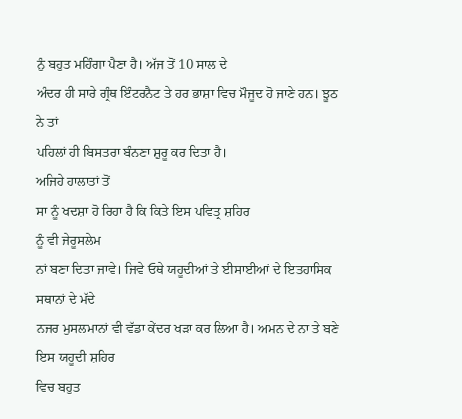ਨੁੰ ਬਹੁਤ ਮਹਿੰਗਾ ਪੈਣਾ ਹੈ। ਅੱਜ ਤੋਂ 10 ਸਾਲ ਦੇ
ਅੰਦਰ ਹੀ ਸਾਰੇ ਗ੍ਰੰਥ ਇੰਟਰਨੈਟ ਤੇ ਹਰ ਭਾਸ਼ਾ ਵਿਚ ਮੌਜੂਦ ਹੋ ਜਾਣੇ ਹਨ। ਝੂਠ ਨੇ ਤਾਂ
ਪਹਿਲਾਂ ਹੀ ਬਿਸਤਰਾ ਬੰਨਣਾ ਸ਼ੁਰੂ ਕਰ ਦਿਤਾ ਹੈ।
ਅਜਿਹੇ ਹਾਲਾਤਾਂ ਤੋਂ
ਸਾ ਨੂੰ ਖਦਸ਼ਾ ਹੋ ਰਿਹਾ ਹੈ ਕਿ ਕਿਤੇ ਇਸ ਪਵਿਤ੍ਰ ਸ਼ਹਿਰ
ਨੂੰ ਵੀ ਜੇਰੂਸਲੇਮ
ਨਾਂ ਬਣਾ ਦਿਤਾ ਜਾਵੇ। ਜਿਵੇ ਓਥੇ ਯਹੂਦੀਆਂ ਤੇ ਈਸਾਈਆਂ ਦੇ ਇਤਹਾਸਿਕ ਸਥਾਨਾਂ ਦੇ ਮੱਦੇ
ਨਜਰ ਮੁਸਲਮਾਨਾਂ ਵੀ ਵੱਡਾ ਕੇਂਦਰ ਖੜਾ ਕਰ ਲਿਆ ਹੈ। ਅਮਨ ਦੇ ਨਾ ਤੇ ਬਣੇ ਇਸ ਯਹੂਦੀ ਸ਼ਹਿਰ
ਵਿਚ ਬਹੁਤ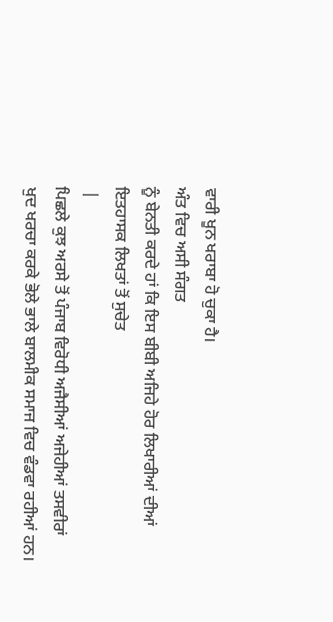ਵਾਰੀ ਖੂਨ ਖਰਾਬਾ ਹੋ ਚੁਕਾ ਹੈ।
ਅੰਤ ਵਿਚ ਅਸੀ ਸੰਗਤ
ਨੂੰ ਬੇਨਤੀ ਕਰਦੇ ਹਾਂ ਕਿ ਇਸ ਬੀਬੀ ਅਜਿਹੇ ਹੋਰ ਲਿਖਾਰੀਆਂ ਦੀਆਂ
ਇਤਹਾਸਕ ਲਿਖਤਾਂ ਤੋਂ ਸੁਚੇਤ
 |
ਪਿਛਲੇ ਕੁਝ ਅਰਸੇ ਤੋਂ ਪੰਜਾਬ ਵਿਰੋਧੀ ਅਜੈਸੀਆਂ ਅਜੇਹੀਆਂ ਤਸਵੀਰਾਂ
ਖੁਦ ਖਰਚਾ ਕਰਕੇ ਭੋਲੇ ਭਾਲੇ ਬਾਲਮੀਕ ਸਮਾਜ ਵਿਚ ਵੰਡਵਾ ਰਹੀਆਂ ਹਨ।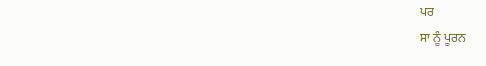ਪਰ
ਸਾ ਨੂੰ ਪੂਰਨ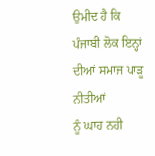ਉਮੀਦ ਹੈ ਕਿ ਪੰਜਾਬੀ ਲੋਕ ਇਨ੍ਹਾਂ ਦੀਆਂ ਸਮਾਜ ਪਾੜੂ ਨੀਤੀਆਂ
ਨੂੰ ਘਾਹ ਨਹੀ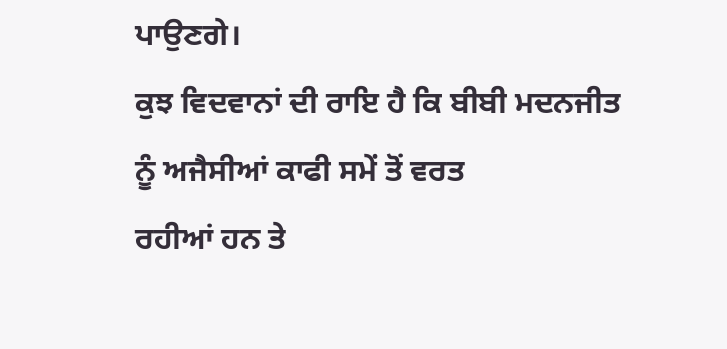ਪਾਉਣਗੇ।
ਕੁਝ ਵਿਦਵਾਨਾਂ ਦੀ ਰਾਇ ਹੈ ਕਿ ਬੀਬੀ ਮਦਨਜੀਤ
ਨੂੰ ਅਜੈਸੀਆਂ ਕਾਫੀ ਸਮੇਂ ਤੋਂ ਵਰਤ
ਰਹੀਆਂ ਹਨ ਤੇ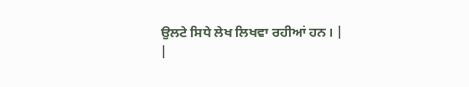ਉਲਟੇ ਸਿਧੇ ਲੇਖ ਲਿਖਵਾ ਰਹੀਆਂ ਹਨ। |
|